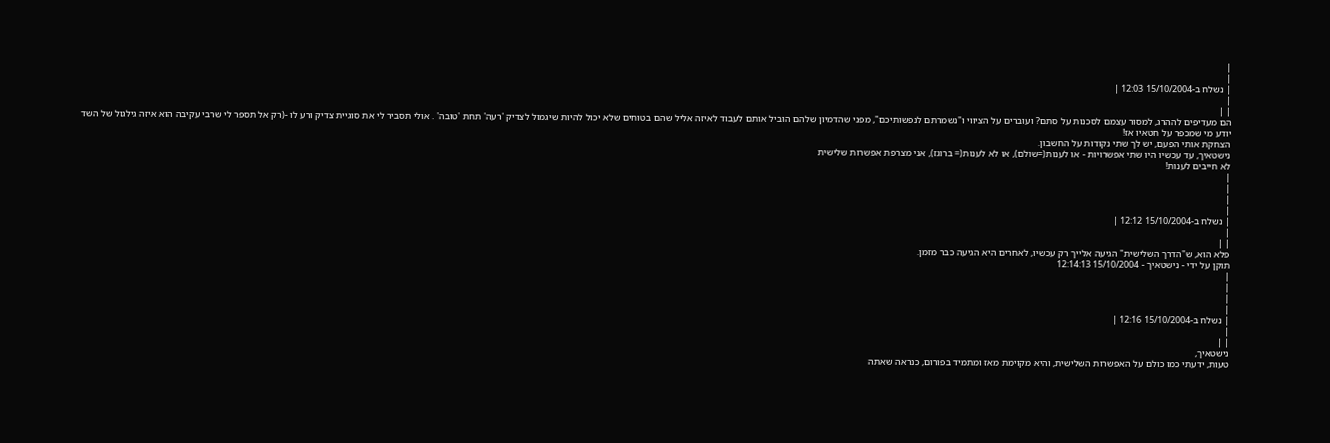|
|
| נשלח ב-15/10/2004 12:03 |
|
| |
הם מעדיפים לההרג, למסור עצמם לסכנות על סתם? ועוברים על הציווי ו"נשמרתם לנפשותיכם", מפני שהדמיון שלהם הוביל אותם לעבוד לאיזה אליל שהם בטוחים שלא יכול להיות שיגמול לצדיק 'רעה' תחת 'טובה' . אולי תסביר לי את סוגיית צדיק ורע לו -(רק אל תספר לי שרבי עקיבה הוא איזה גילגול של השד יודע מי שמכפר על חטאיו אז!
הצחקת אותי הפעם, יש לך שתי נקודות על החשבון.
נישטאיך, עד עכשיו היו שתי אפשרויות - או לענות(=שולם), או לא לענות(= ברוגז), אני מצרפת אפשרות שלישית
לא חייבים לענות!
|
|
|
|
| נשלח ב-15/10/2004 12:12 |
|
| |
פלא הוא, ש"הדרך השלישית" הגיעה אלייך רק עכשיו, לאחרים היא הגיעה כבר מזמן.
תוקן על ידי - נישטאיך - 15/10/2004 12:14:13
|
|
|
|
| נשלח ב-15/10/2004 12:16 |
|
| |
נישטאיך,
טעות, ידעתי כמו כולם על האפשרות השלישית, והיא מקוימת מאז ומתמיד בפורום, כנראה שאתה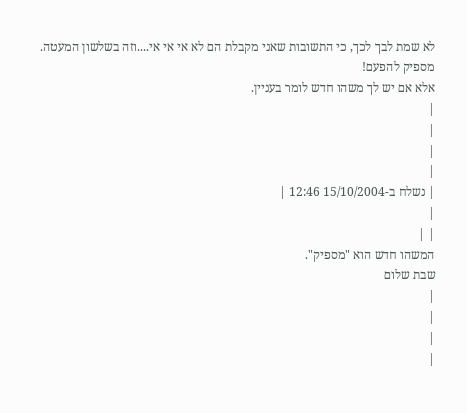לא שמת לבך לכך, כי התשובות שאני מקבלת הם לא אי אי אי....וזה בשלשון המעטה.
מספיק להפעם!
אלא אם יש לך משהו חדש לומר בעניין.
|
|
|
|
| נשלח ב-15/10/2004 12:46 |
|
| |
המשהו חדש הוא "מספיק".
שבת שלום
|
|
|
|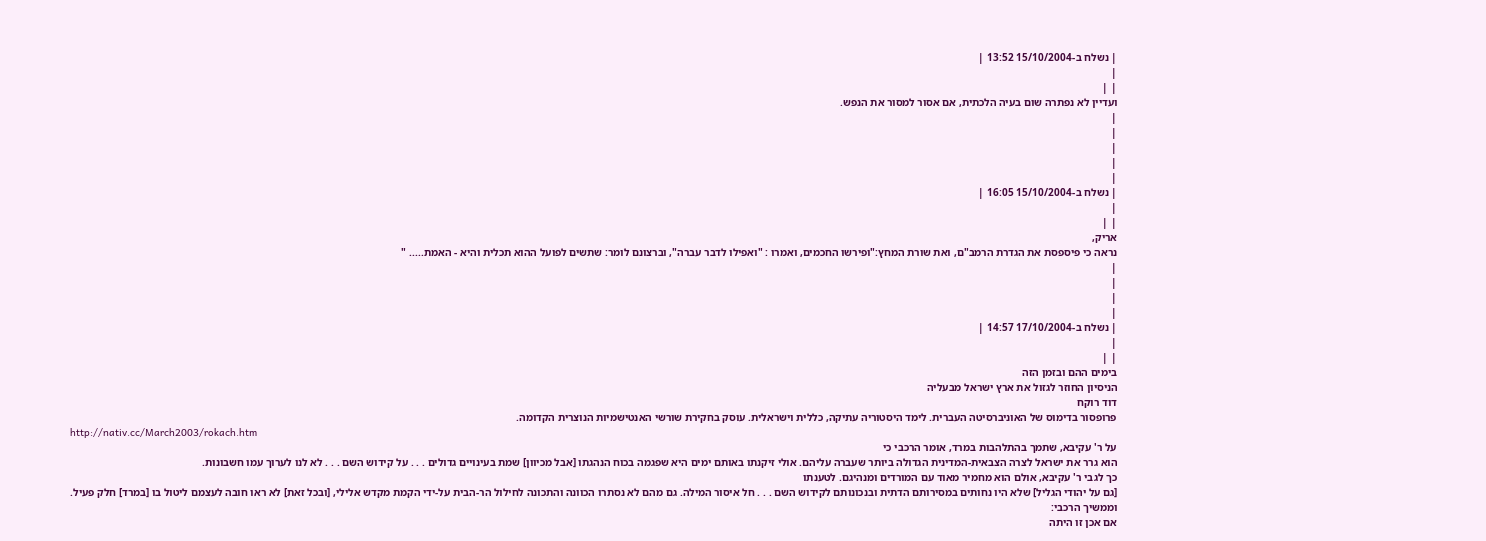| נשלח ב-15/10/2004 13:52 |
|
| |
ועדיין לא נפתרה שום בעיה הלכתית, אם אסור למסור את הנפש.
|
|
|
|
|
| נשלח ב-15/10/2004 16:05 |
|
| |
אריק,
נראה כי פיספסת את הגדרת הרמב"ם, ואת שורת המחץ:"ופירשו החכמים, ואמרו : "ואפילו לדבר עברה", וברצונם לומר: שתשים לפועל ההוא תכלית והיא - האמת..... "
|
|
|
|
| נשלח ב-17/10/2004 14:57 |
|
| |
בימים ההם ובזמן הזה
הניסיון החוזר לגזול את ארץ ישראל מבעליה
דוד רוקח
פרופסור בדימוס של האוניברסיטה העברית. לימד היסטוריה עתיקה, כללית וישראלית. עוסק בחקירת שורשי האנטישמיות הנוצרית הקדומה.
http://nativ.cc/March2003/rokach.htm
על ר' עקיבא, שתמך בהתלהבות במרד, אומר הרכבי כי
הוא גרר את ישראל לצרה הצבאית-המדינית הגדולה ביותר שעברה עליהם. אולי זיקנתו באותם ימים היא שפגמה בכוח הנהגתו [אבל מכיוון] שמת בעינויים גדולים . . . על קידוש השם . . . לא לנו לערוך עמו חשבונות.
כך לגבי ר' עקיבא, אולם הוא מחמיר מאוד עם המורדים ומנהיגם. לטענתו
[גם על יהודי הגליל] שלא היו נחותים במסירותם הדתית ובנכונותם לקידוש השם . . . חל איסור המילה. גם מהם לא נסתרו הכוונה והתכונה לחילול הר-הבית על-ידי הקמת מקדש אלילי, [ובכל זאת] לא ראו חובה לעצמם ליטול בו [במרד] חלק פעיל.
וממשיך הרכבי:
אם אכן זו היתה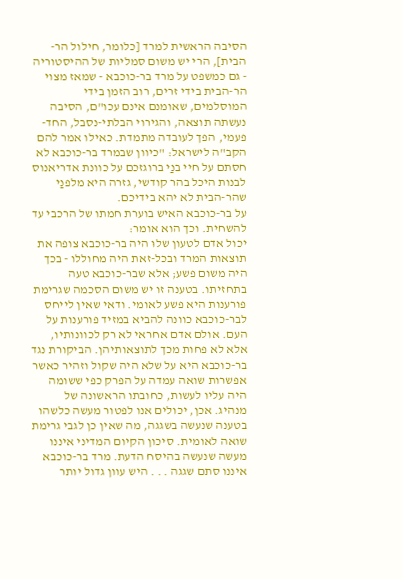הסיבה הראשית למרד [כלומר, חילול הר-הבית], הרי יש משום סמליות של ההיסטוריה - גם כמשפט על מרד בר-כוכבא - שמאז מצוי הר-הבית בידי זרים, רוב הזמן בידי המוסלמים, שאומנם אינם עכו"ם, הסיבה נעשתה תוצאה, והגירוי הבלתי-נסבל, החד-פעמי, הפך לעובדה מתמדת. כאילו אמר להם הקב"ה לישראל: "כיוון שבמרד בר-כוכבא לא חסתם על חיי בנַי ברוגזכם על כוונת אדריאנוס לבנות היכל בהר קודשי, גזרה היא מלפנַי שהר-הבית לא יהא בידיכם.
על בר-כוכבא האיש בוערת חמתו של הרכבי עד להשחית. וכך הוא אומר:
יכול אדם לטעון שלוּ היה בר-כוכבא צופה את תוצאות המרד ובכל-זאת היה מחוללו - בכך היה משום פשע; אלא שבר-כוכבא טעה בתחזיתו. בטענה זו יש משום הסכמה שגרימת פורענות היא פשע לאומי. ודאי שאין לייחס לבר-כוכבא כוונה להביא במזיד פורענות על העם. אולם אדם אחראי לא רק לכוונותיו, אלא לא פחות מכך לתוצאותיהן. הביקורת נגד בר-כוכבא היא על שלא היה שקול וזהיר כאשר אפשרות שואה עמדה על הפרק כפי ששומה היה עליו לעשות, כחובתו הראשונה של מנהיג. אכן, יכולים אנו לפטור מעשה כלשהו בטענה שנעשה בשגגה, מה שאין כן לגבי גרימת שואה לאומית. סיכון הקיום המדיני איננו מעשה שנעשה בהיסח הדעת. מרד בר-כוכבא איננו סתם שגגה . . . היש עוון גדול יותר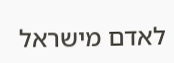לאדם מישראל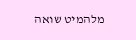מלהמיט שואה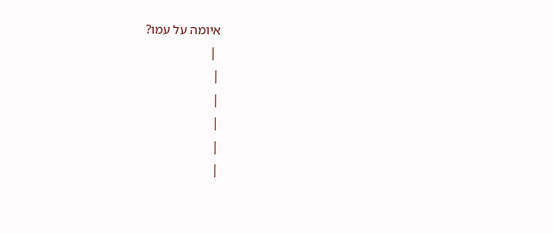איומה על עמו?
 |
|
|
|
|
|